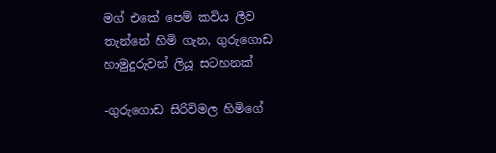මග් එකේ පෙම් කවිය ලීව තැන්නේ හිමි ගැන, ගුරුගොඩ හාමුදුරුවන් ලියූ සටහනක්

-ගුරුගොඩ සිරිවිමල හිමිගේ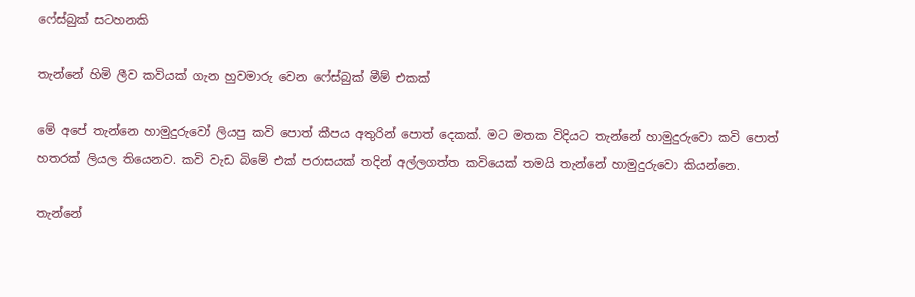ෆේස්බුක් සටහනකි

තැන්නේ හිමි ලීව කවියක් ගැන හුවමාරු වෙන ෆේස්බුක් මීම් එකක්

මේ අපේ තැන්නෙ හාමුදුරුවෝ ලියපු කවි පොත් කීපය අතුරින් පොත් දෙකක්. මට මතක විදියට තැන්නේ හාමුදුරුවො කවි පොත් හතරක් ලියල තියෙනව. කවි වැඩ බිමේ එක් පරාසයක් තදින් අල්ලගත්ත කවියෙක් තමයි තැන්නේ හාමුදුරුවො කියන්නෙ.

තැන්නේ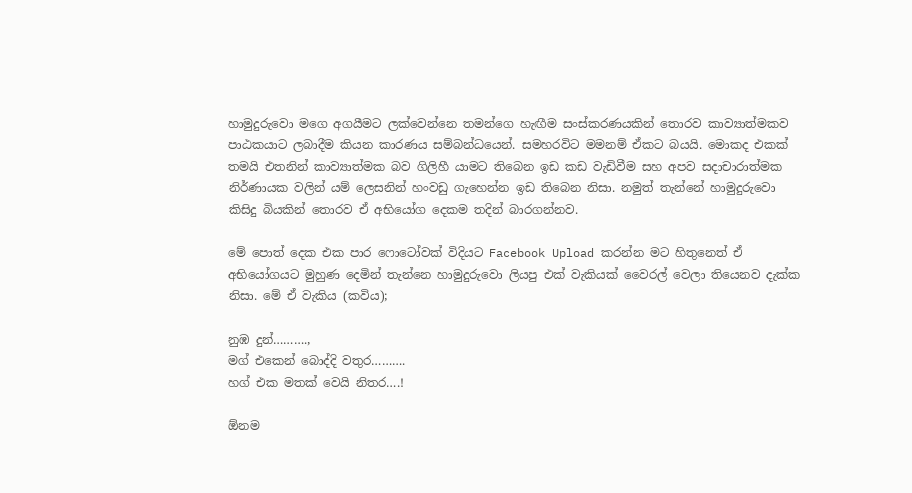හාමුදුරුවො මගෙ අගයීමට ලක්වෙන්නෙ තමන්ගෙ හැඟීම සංස්කරණයකින් තොරව කාව්‍යාත්මකව පාඨකයාට ලබාදීම කියන කාරණය සම්බන්ධයෙන්. සමහරවිට මමනම් ඒකට බයයි. මොකද එකක් තමයි එතනින් කාව්‍යාත්මක බව ගිලිහී යාමට තිබෙන ඉඩ කඩ වැඩිවීම සහ අපව සදාචාරාත්මක නිර්ණායක වලින් යම් ලෙසනින් හංවඩු ගැහෙන්න ඉඩ තිබෙන නිසා. නමුත් තැන්නේ හාමුදුරුවො කිසිදු බියකින් තොරව ඒ අභියෝග දෙකම තදින් බාරගන්නව.

මේ පොත් දෙක එක පාර ෆොටෝවක් විදියට Facebook Upload කරන්න මට හිතුනෙත් ඒ අභියෝගයට මුහුණ දෙමින් තැන්නෙ හාමුදුරුවො ලියපු එක් වැකියක් වෛරල් වෙලා තියෙනව දැක්ක නිසා. මේ ඒ වැකිය (කවිය);

නුඹ දුන්……….,
මග් එකෙන් බොද්දි වතුර……….
හග් එක මතක් වෙයි නිතර….!

ඕනම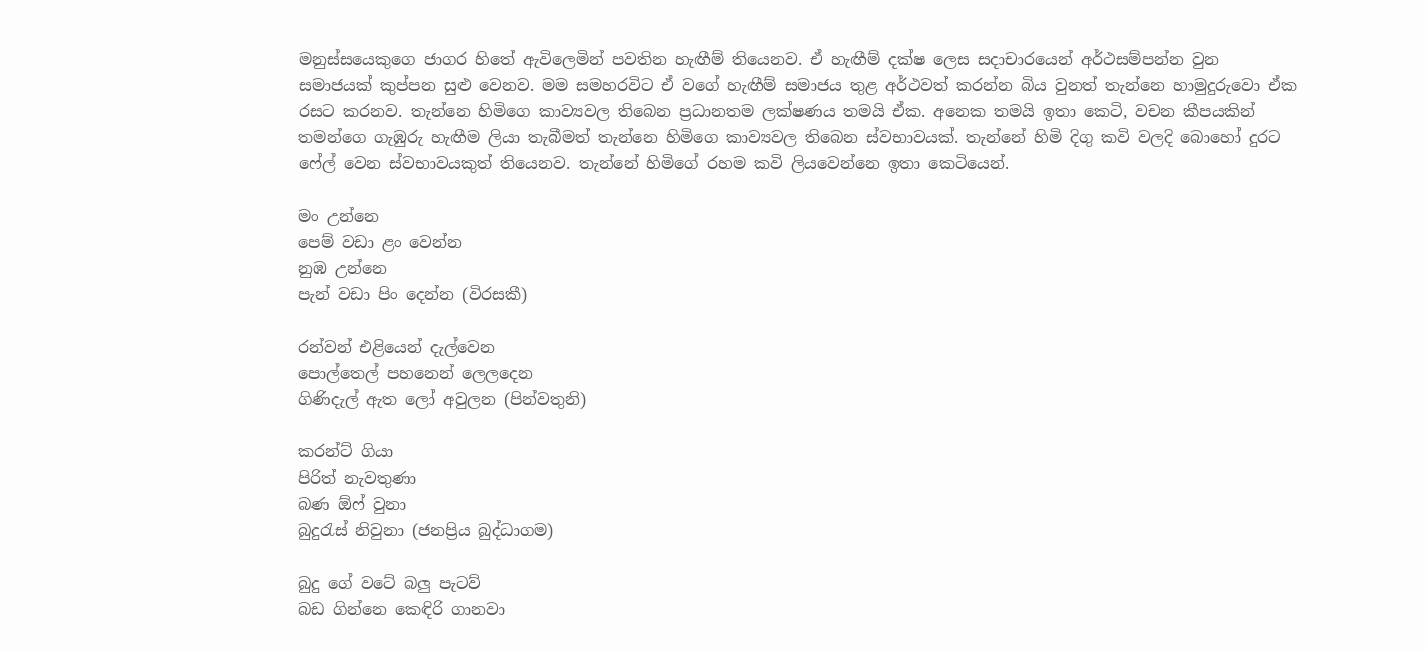මනුස්සයෙකුගෙ ජාගර හිතේ ඇවිලෙමින් පවතින හැඟීම් තියෙනව. ඒ හැඟීම් දක්ෂ ලෙස සදාචාරයෙන් අර්ථසම්පන්න වුන සමාජයක් කුප්පන සුළු වෙනව. මම සමහරවිට ඒ වගේ හැඟීම් සමාජය තුළ අර්ථවත් කරන්න බිය වුනත් තැන්නෙ හාමුදුරුවො ඒක රසට කරනව. තැන්නෙ හිමිගෙ කාව්‍යවල තිබෙන ප්‍රධානතම ලක්ෂණය තමයි ඒක. අනෙක තමයි ඉතා කෙටි, වචන කීපයකින් තමන්ගෙ ගැඹුරු හැඟීම ලියා තැබීමත් තැන්නෙ හිමිගෙ කාව්‍යවල තිබෙන ස්වභාවයක්. තැන්නේ හිමි දිගු කවි වලදි බොහෝ දුරට ෆේල් වෙන ස්වභාවයකුත් තියෙනව. තැන්නේ හිමිගේ රහම කවි ලියවෙන්නෙ ඉතා කෙටියෙන්.

මං උන්නෙ
පෙම් වඩා ළං වෙන්න
නුඹ උන්නෙ
පැන් වඩා පිං දෙන්න (විරසකී)

රන්වන් එළියෙන් දැල්වෙන
පොල්තෙල් පහනෙන් ලෙලදෙන
ගිණිදැල් ඇත ලෝ අවුලන (පින්වතුනි)

කරන්ට් ගියා
පිරිත් නැවතුණා
බණ ඕෆ් වුනා
බුදුරැස් නිවුනා (ජනප්‍රිය බුද්ධාගම)

බුදු ගේ වටේ බලු පැටව්
බඩ ගින්නෙ කෙඳිරි ගානවා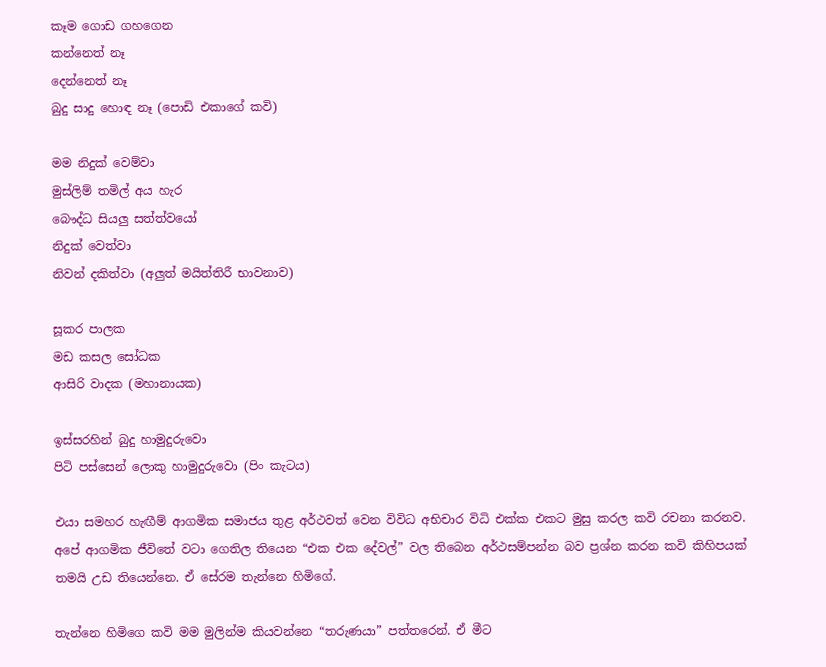කෑම ගොඩ ගහගෙන
කන්නෙත් නෑ
දෙන්නෙත් නෑ
බුදු සාදු හොඳ නෑ (පොඩි එකාගේ කවි)

මම නිදුක් වෙම්වා
මුස්ලිම් තමිල් අය හැර
බෞද්ධ සියලු සත්ත්වයෝ
නිදුක් වෙත්වා
නිවන් දකිත්වා (අලුත් මයිත්තිරී භාවනාව)

සූකර පාලක
මඩ කසල සෝධක
ආසිරි වාදක (මහානායක)

ඉස්සරහින් බුදු හාමුදුරුවො
පිටි පස්සෙන් ලොකු හාමුදුරුවො (පිං කැටය)

එයා සමහර හැඟීම් ආගමික සමාජය තුළ අර්ථවත් වෙන විවිධ අභිචාර විධි එක්ක එකට මුසු කරල කවි රචනා කරනව. අපේ ආගමික ජීවිතේ වටා ගෙතිල තියෙන “එක එක දේවල්” වල තිබෙන අර්ථසම්පන්න බව ප්‍රශ්න කරන කවි කිහිපයක් තමයි උඩ තියෙන්නෙ. ඒ සේරම තැන්නෙ හිමිගේ.

තැන්නෙ හිමිගෙ කවි මම මුලින්ම කියවන්නෙ “තරුණයා” පත්තරෙන්. ඒ මීට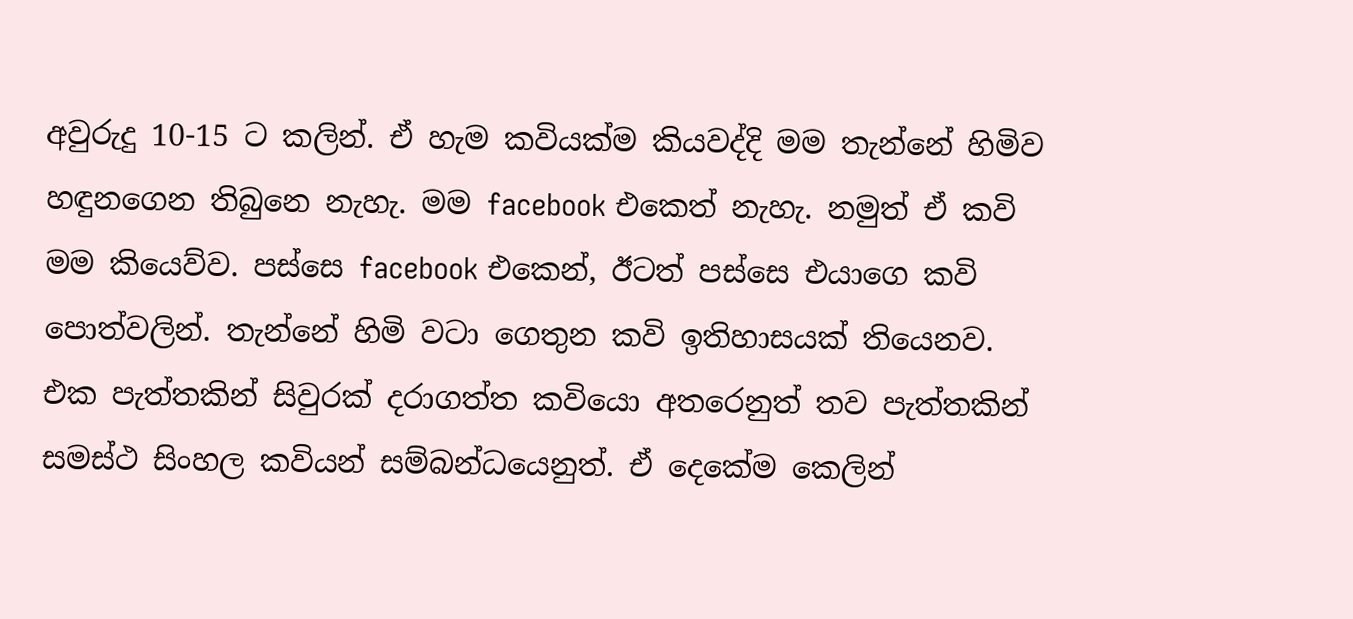අවුරුදු 10-15 ට කලින්. ඒ හැම කවියක්ම කියවද්දි මම තැන්නේ හිමිව හඳුනගෙන තිබුනෙ නැහැ. මම facebook එකෙත් නැහැ. නමුත් ඒ කවි මම කියෙව්ව. පස්සෙ facebook එකෙන්, ඊටත් පස්සෙ එයාගෙ කවි පොත්වලින්. තැන්නේ හිමි වටා ගෙතුන කවි ඉතිහාසයක් තියෙනව. එක පැත්තකින් සිවුරක් දරාගත්ත කවියො අතරෙනුත් තව පැත්තකින් සමස්ථ සිංහල කවියන් සම්බන්ධයෙනුත්. ඒ දෙකේම කෙලින්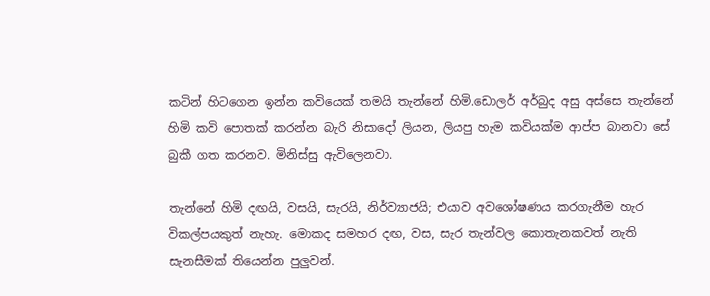කටින් හිටගෙන ඉන්න කවියෙක් තමයි තැන්නේ හිමි.ඩොලර් අර්බුද අසු අස්සෙ තැන්නේ හිමි කවි පොතක් කරන්න බැරි නිසාදෝ ලියන, ලියපු හැම කවියක්ම ආප්ප බානවා සේ බුකී ගත කරනව. මිනිස්සු ඇවිලෙනවා.

තැන්නේ හිමි දඟයි, වසයි, සැරයි, නිර්ව්‍යාජයි; එයාව අවශෝෂණය කරගැනීම හැර විකල්පයකුත් නැහැ. මොකද සමහර දඟ, වස, සැර තැන්වල කොතැනකවත් නැති සැනසීමක් තියෙන්න පුලුවන්.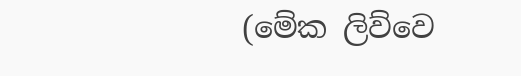(මේක ලිව්වෙ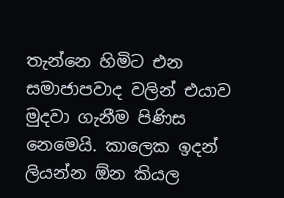තැන්නෙ හිමිට එන සමාජාපවාද වලින් එයාව මුදවා ගැනීම පිණිස නෙමෙයි. කාලෙක ඉදන් ලියන්න ඕන කියල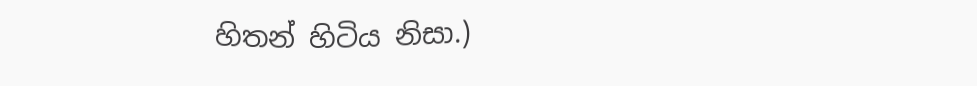හිතන් හිටිය නිසා.)